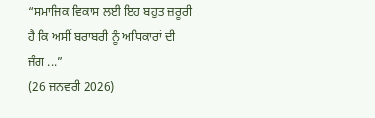“ਸਮਾਜਿਕ ਵਿਕਾਸ ਲਈ ਇਹ ਬਹੁਤ ਜ਼ਰੂਰੀ ਹੈ ਕਿ ਅਸੀਂ ਬਰਾਬਰੀ ਨੂੰ ਅਧਿਕਾਰਾਂ ਦੀ ਜੰਗ ...”
(26 ਜਨਵਰੀ 2026)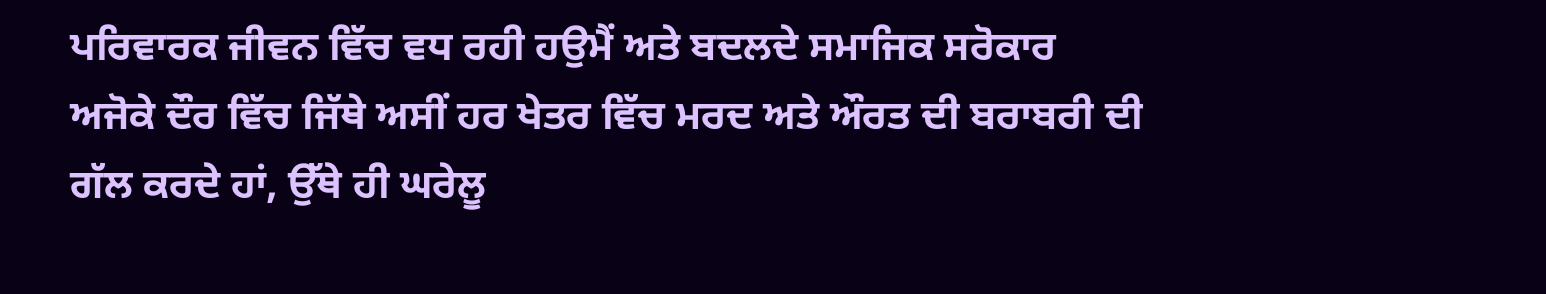ਪਰਿਵਾਰਕ ਜੀਵਨ ਵਿੱਚ ਵਧ ਰਹੀ ਹਉਮੈਂ ਅਤੇ ਬਦਲਦੇ ਸਮਾਜਿਕ ਸਰੋਕਾਰ
ਅਜੋਕੇ ਦੌਰ ਵਿੱਚ ਜਿੱਥੇ ਅਸੀਂ ਹਰ ਖੇਤਰ ਵਿੱਚ ਮਰਦ ਅਤੇ ਔਰਤ ਦੀ ਬਰਾਬਰੀ ਦੀ ਗੱਲ ਕਰਦੇ ਹਾਂ, ਉੱਥੇ ਹੀ ਘਰੇਲੂ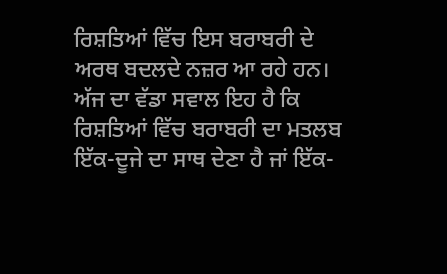ਰਿਸ਼ਤਿਆਂ ਵਿੱਚ ਇਸ ਬਰਾਬਰੀ ਦੇ ਅਰਥ ਬਦਲਦੇ ਨਜ਼ਰ ਆ ਰਹੇ ਹਨ। ਅੱਜ ਦਾ ਵੱਡਾ ਸਵਾਲ ਇਹ ਹੈ ਕਿ ਰਿਸ਼ਤਿਆਂ ਵਿੱਚ ਬਰਾਬਰੀ ਦਾ ਮਤਲਬ ਇੱਕ-ਦੂਜੇ ਦਾ ਸਾਥ ਦੇਣਾ ਹੈ ਜਾਂ ਇੱਕ-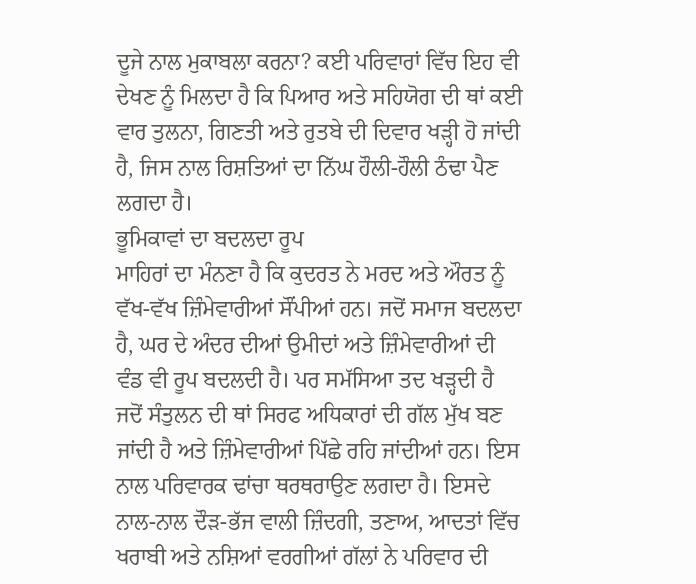ਦੂਜੇ ਨਾਲ ਮੁਕਾਬਲਾ ਕਰਨਾ? ਕਈ ਪਰਿਵਾਰਾਂ ਵਿੱਚ ਇਹ ਵੀ ਦੇਖਣ ਨੂੰ ਮਿਲਦਾ ਹੈ ਕਿ ਪਿਆਰ ਅਤੇ ਸਹਿਯੋਗ ਦੀ ਥਾਂ ਕਈ ਵਾਰ ਤੁਲਨਾ, ਗਿਣਤੀ ਅਤੇ ਰੁਤਬੇ ਦੀ ਦਿਵਾਰ ਖੜ੍ਹੀ ਹੋ ਜਾਂਦੀ ਹੈ, ਜਿਸ ਨਾਲ ਰਿਸ਼ਤਿਆਂ ਦਾ ਨਿੱਘ ਹੌਲੀ-ਹੌਲੀ ਠੰਢਾ ਪੈਣ ਲਗਦਾ ਹੈ।
ਭੂਮਿਕਾਵਾਂ ਦਾ ਬਦਲਦਾ ਰੂਪ
ਮਾਹਿਰਾਂ ਦਾ ਮੰਨਣਾ ਹੈ ਕਿ ਕੁਦਰਤ ਨੇ ਮਰਦ ਅਤੇ ਔਰਤ ਨੂੰ ਵੱਖ-ਵੱਖ ਜ਼ਿੰਮੇਵਾਰੀਆਂ ਸੌਂਪੀਆਂ ਹਨ। ਜਦੋਂ ਸਮਾਜ ਬਦਲਦਾ ਹੈ, ਘਰ ਦੇ ਅੰਦਰ ਦੀਆਂ ਉਮੀਦਾਂ ਅਤੇ ਜ਼ਿੰਮੇਵਾਰੀਆਂ ਦੀ ਵੰਡ ਵੀ ਰੂਪ ਬਦਲਦੀ ਹੈ। ਪਰ ਸਮੱਸਿਆ ਤਦ ਖੜ੍ਹਦੀ ਹੈ ਜਦੋਂ ਸੰਤੁਲਨ ਦੀ ਥਾਂ ਸਿਰਫ ਅਧਿਕਾਰਾਂ ਦੀ ਗੱਲ ਮੁੱਖ ਬਣ ਜਾਂਦੀ ਹੈ ਅਤੇ ਜ਼ਿੰਮੇਵਾਰੀਆਂ ਪਿੱਛੇ ਰਹਿ ਜਾਂਦੀਆਂ ਹਨ। ਇਸ ਨਾਲ ਪਰਿਵਾਰਕ ਢਾਂਚਾ ਥਰਥਰਾਉਣ ਲਗਦਾ ਹੈ। ਇਸਦੇ ਨਾਲ-ਨਾਲ ਦੌੜ-ਭੱਜ ਵਾਲੀ ਜ਼ਿੰਦਗੀ, ਤਣਾਅ, ਆਦਤਾਂ ਵਿੱਚ ਖਰਾਬੀ ਅਤੇ ਨਸ਼ਿਆਂ ਵਰਗੀਆਂ ਗੱਲਾਂ ਨੇ ਪਰਿਵਾਰ ਦੀ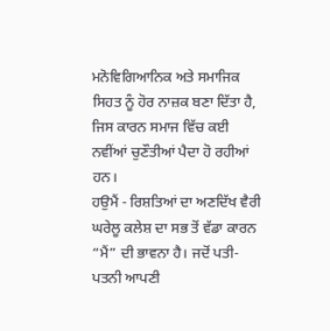ਮਨੋਵਿਗਿਆਨਿਕ ਅਤੇ ਸਮਾਜਿਕ ਸਿਹਤ ਨੂੰ ਹੋਰ ਨਾਜ਼ਕ ਬਣਾ ਦਿੱਤਾ ਹੈ, ਜਿਸ ਕਾਰਨ ਸਮਾਜ ਵਿੱਚ ਕਈ ਨਵੀਂਆਂ ਚੁਣੌਤੀਆਂ ਪੈਦਾ ਹੋ ਰਹੀਆਂ ਹਨ।
ਹਉਮੈਂ - ਰਿਸ਼ਤਿਆਂ ਦਾ ਅਣਦਿੱਖ ਵੈਰੀ
ਘਰੇਲੂ ਕਲੇਸ਼ ਦਾ ਸਭ ਤੋਂ ਵੱਡਾ ਕਾਰਨ “ਮੈਂ” ਦੀ ਭਾਵਨਾ ਹੈ। ਜਦੋਂ ਪਤੀ-ਪਤਨੀ ਆਪਣੀ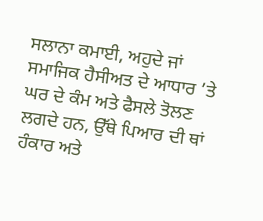ਸਲਾਨਾ ਕਮਾਈ, ਅਹੁਦੇ ਜਾਂ ਸਮਾਜਿਕ ਹੈਸੀਅਤ ਦੇ ਆਧਾਰ ’ਤੇ ਘਰ ਦੇ ਕੰਮ ਅਤੇ ਫੈਸਲੇ ਤੋਲਣ ਲਗਦੇ ਹਨ, ਉੱਥੇ ਪਿਆਰ ਦੀ ਥਾਂ ਹੰਕਾਰ ਅਤੇ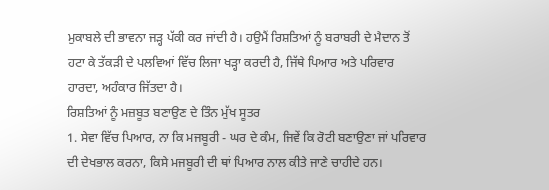ਮੁਕਾਬਲੇ ਦੀ ਭਾਵਨਾ ਜੜ੍ਹ ਪੱਕੀ ਕਰ ਜਾਂਦੀ ਹੈ। ਹਉਮੈਂ ਰਿਸ਼ਤਿਆਂ ਨੂੰ ਬਰਾਬਰੀ ਦੇ ਮੈਦਾਨ ਤੋਂ ਹਟਾ ਕੇ ਤੱਕੜੀ ਦੇ ਪਲਵਿਆਂ ਵਿੱਚ ਲਿਜਾ ਖੜ੍ਹਾ ਕਰਦੀ ਹੈ, ਜਿੱਥੇ ਪਿਆਰ ਅਤੇ ਪਰਿਵਾਰ ਹਾਰਦਾ, ਅਹੰਕਾਰ ਜਿੱਤਦਾ ਹੈ।
ਰਿਸ਼ਤਿਆਂ ਨੂੰ ਮਜ਼ਬੂਤ ਬਣਾਉਣ ਦੇ ਤਿੰਨ ਮੁੱਖ ਸੂਤਰ
1. ਸੇਵਾ ਵਿੱਚ ਪਿਆਰ, ਨਾ ਕਿ ਮਜਬੂਰੀ - ਘਰ ਦੇ ਕੰਮ, ਜਿਵੇਂ ਕਿ ਰੋਟੀ ਬਣਾਉਣਾ ਜਾਂ ਪਰਿਵਾਰ ਦੀ ਦੇਖਭਾਲ ਕਰਨਾ, ਕਿਸੇ ਮਜਬੂਰੀ ਦੀ ਥਾਂ ਪਿਆਰ ਨਾਲ ਕੀਤੇ ਜਾਣੇ ਚਾਹੀਦੇ ਹਨ।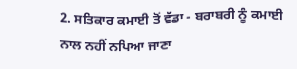2. ਸਤਿਕਾਰ ਕਮਾਈ ਤੋਂ ਵੱਡਾ - ਬਰਾਬਰੀ ਨੂੰ ਕਮਾਈ ਨਾਲ ਨਹੀਂ ਨਪਿਆ ਜਾਣਾ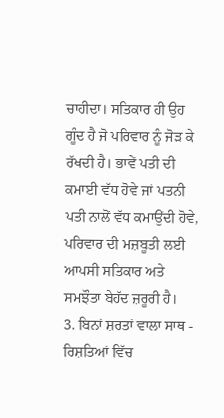ਚਾਹੀਦਾ। ਸਤਿਕਾਰ ਹੀ ਉਹ ਗੂੰਦ ਹੈ ਜੋ ਪਰਿਵਾਰ ਨੂੰ ਜੋੜ ਕੇ ਰੱਖਦੀ ਹੈ। ਭਾਵੇਂ ਪਤੀ ਦੀ ਕਮਾਈ ਵੱਧ ਹੋਵੇ ਜਾਂ ਪਤਨੀ ਪਤੀ ਨਾਲੋਂ ਵੱਧ ਕਮਾਉਂਦੀ ਹੋਵੇ, ਪਰਿਵਾਰ ਦੀ ਮਜ਼ਬੂਤੀ ਲਈ ਆਪਸੀ ਸਤਿਕਾਰ ਅਤੇ ਸਮਝੌਤਾ ਬੇਹੱਦ ਜ਼ਰੂਰੀ ਹੈ।
3. ਬਿਨਾਂ ਸ਼ਰਤਾਂ ਵਾਲਾ ਸਾਥ - ਰਿਸ਼ਤਿਆਂ ਵਿੱਚ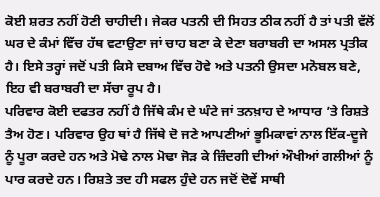ਕੋਈ ਸ਼ਰਤ ਨਹੀਂ ਹੋਣੀ ਚਾਹੀਦੀ। ਜੇਕਰ ਪਤਨੀ ਦੀ ਸਿਹਤ ਠੀਕ ਨਹੀਂ ਹੈ ਤਾਂ ਪਤੀ ਵੱਲੋਂ ਘਰ ਦੇ ਕੰਮਾਂ ਵਿੱਚ ਹੱਥ ਵਟਾਉਣਾ ਜਾਂ ਚਾਹ ਬਣਾ ਕੇ ਦੇਣਾ ਬਰਾਬਰੀ ਦਾ ਅਸਲ ਪ੍ਰਤੀਕ ਹੈ। ਇਸੇ ਤਰ੍ਹਾਂ ਜਦੋਂ ਪਤੀ ਕਿਸੇ ਦਬਾਅ ਵਿੱਚ ਹੋਵੇ ਅਤੇ ਪਤਨੀ ਉਸਦਾ ਮਨੋਬਲ ਬਣੇ, ਇਹ ਵੀ ਬਰਾਬਰੀ ਦਾ ਸੱਚਾ ਰੂਪ ਹੈ।
ਪਰਿਵਾਰ ਕੋਈ ਦਫਤਰ ਨਹੀਂ ਹੈ ਜਿੱਥੇ ਕੰਮ ਦੇ ਘੰਟੇ ਜਾਂ ਤਨਖ਼ਾਹ ਦੇ ਆਧਾਰ ’ਤੇ ਰਿਸ਼ਤੇ ਤੈਅ ਹੋਣ। ਪਰਿਵਾਰ ਉਹ ਥਾਂ ਹੈ ਜਿੱਥੇ ਦੋ ਜਣੇ ਆਪਣੀਆਂ ਭੂਮਿਕਾਵਾਂ ਨਾਲ ਇੱਕ-ਦੂਜੇ ਨੂੰ ਪੂਰਾ ਕਰਦੇ ਹਨ ਅਤੇ ਮੋਢੇ ਨਾਲ ਮੋਢਾ ਜੋੜ ਕੇ ਜ਼ਿੰਦਗੀ ਦੀਆਂ ਔਖੀਆਂ ਗਲੀਆਂ ਨੂੰ ਪਾਰ ਕਰਦੇ ਹਨ। ਰਿਸ਼ਤੇ ਤਦ ਹੀ ਸਫਲ ਹੁੰਦੇ ਹਨ ਜਦੋਂ ਦੋਵੇਂ ਸਾਥੀ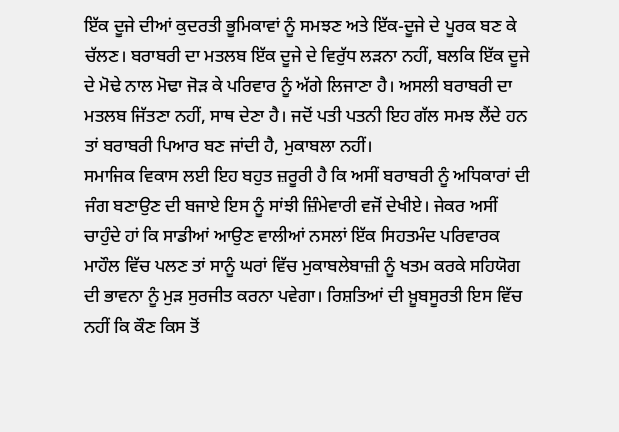ਇੱਕ ਦੂਜੇ ਦੀਆਂ ਕੁਦਰਤੀ ਭੂਮਿਕਾਵਾਂ ਨੂੰ ਸਮਝਣ ਅਤੇ ਇੱਕ-ਦੂਜੇ ਦੇ ਪੂਰਕ ਬਣ ਕੇ ਚੱਲਣ। ਬਰਾਬਰੀ ਦਾ ਮਤਲਬ ਇੱਕ ਦੂਜੇ ਦੇ ਵਿਰੁੱਧ ਲੜਨਾ ਨਹੀਂ, ਬਲਕਿ ਇੱਕ ਦੂਜੇ ਦੇ ਮੋਢੇ ਨਾਲ ਮੋਢਾ ਜੋੜ ਕੇ ਪਰਿਵਾਰ ਨੂੰ ਅੱਗੇ ਲਿਜਾਣਾ ਹੈ। ਅਸਲੀ ਬਰਾਬਰੀ ਦਾ ਮਤਲਬ ਜਿੱਤਣਾ ਨਹੀਂ, ਸਾਥ ਦੇਣਾ ਹੈ। ਜਦੋਂ ਪਤੀ ਪਤਨੀ ਇਹ ਗੱਲ ਸਮਝ ਲੈਂਦੇ ਹਨ ਤਾਂ ਬਰਾਬਰੀ ਪਿਆਰ ਬਣ ਜਾਂਦੀ ਹੈ, ਮੁਕਾਬਲਾ ਨਹੀਂ।
ਸਮਾਜਿਕ ਵਿਕਾਸ ਲਈ ਇਹ ਬਹੁਤ ਜ਼ਰੂਰੀ ਹੈ ਕਿ ਅਸੀਂ ਬਰਾਬਰੀ ਨੂੰ ਅਧਿਕਾਰਾਂ ਦੀ ਜੰਗ ਬਣਾਉਣ ਦੀ ਬਜਾਏ ਇਸ ਨੂੰ ਸਾਂਝੀ ਜ਼ਿੰਮੇਵਾਰੀ ਵਜੋਂ ਦੇਖੀਏ। ਜੇਕਰ ਅਸੀਂ ਚਾਹੁੰਦੇ ਹਾਂ ਕਿ ਸਾਡੀਆਂ ਆਉਣ ਵਾਲੀਆਂ ਨਸਲਾਂ ਇੱਕ ਸਿਹਤਮੰਦ ਪਰਿਵਾਰਕ ਮਾਹੌਲ ਵਿੱਚ ਪਲਣ ਤਾਂ ਸਾਨੂੰ ਘਰਾਂ ਵਿੱਚ ਮੁਕਾਬਲੇਬਾਜ਼ੀ ਨੂੰ ਖਤਮ ਕਰਕੇ ਸਹਿਯੋਗ ਦੀ ਭਾਵਨਾ ਨੂੰ ਮੁੜ ਸੁਰਜੀਤ ਕਰਨਾ ਪਵੇਗਾ। ਰਿਸ਼ਤਿਆਂ ਦੀ ਖ਼ੂਬਸੂਰਤੀ ਇਸ ਵਿੱਚ ਨਹੀਂ ਕਿ ਕੌਣ ਕਿਸ ਤੋਂ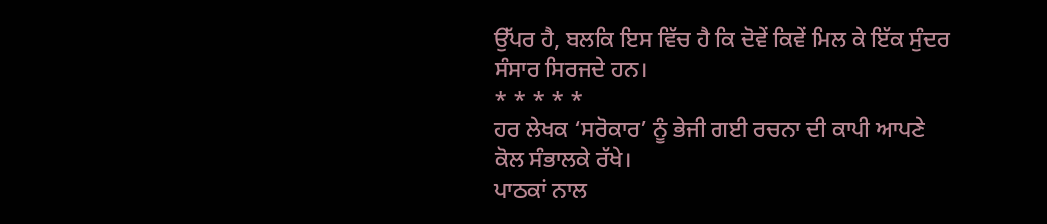ਉੱਪਰ ਹੈ, ਬਲਕਿ ਇਸ ਵਿੱਚ ਹੈ ਕਿ ਦੋਵੇਂ ਕਿਵੇਂ ਮਿਲ ਕੇ ਇੱਕ ਸੁੰਦਰ ਸੰਸਾਰ ਸਿਰਜਦੇ ਹਨ।
* * * * *
ਹਰ ਲੇਖਕ ‘ਸਰੋਕਾਰ’ ਨੂੰ ਭੇਜੀ ਗਈ ਰਚਨਾ ਦੀ ਕਾਪੀ ਆਪਣੇ ਕੋਲ ਸੰਭਾਲਕੇ ਰੱਖੇ।
ਪਾਠਕਾਂ ਨਾਲ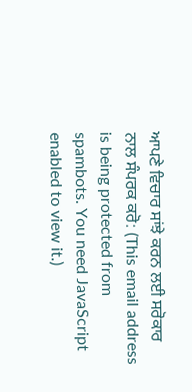ਆਪਣੇ ਵਿਚਾਰ ਸਾਂਝੇ ਕਰਨ ਲਈ ਸਰੋਕਾਰ ਨਾਲ ਸੰਪਰਕ ਕਰੋ: (This email address is being protected from spambots. You need JavaScript enabled to view it.)